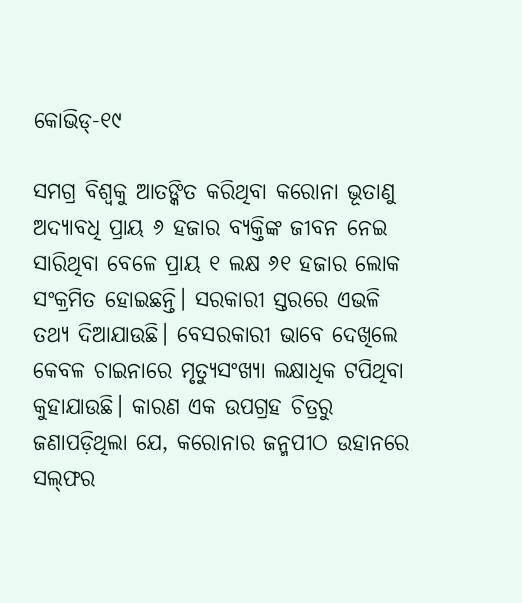କୋଭିଡ୍‌-୧୯

ସମଗ୍ର ବିଶ୍ୱକୁ ଆତଙ୍କିତ କରିଥିବା କରୋନା ଭୂତାଣୁ ଅଦ୍ୟାବଧି ପ୍ରାୟ ୬ ହଜାର ବ୍ୟକ୍ତିଙ୍କ ଜୀବନ ନେଇ ସାରିଥିବା ବେଳେ ପ୍ରାୟ ୧ ଲକ୍ଷ ୬୧ ହଜାର ଲୋକ ସଂକ୍ରମିତ ହୋଇଛନ୍ତି। ସରକାରୀ ସ୍ତରରେ ଏଭଳି ତଥ୍ୟ ଦିଆଯାଉଛି। ବେସରକାରୀ ଭାବେ ଦେଖିଲେ କେବଳ ଚାଇନାରେ ମୃତ୍ୟୁସଂଖ୍ୟା ଲକ୍ଷାଧିକ ଟପିଥିବା କୁହାଯାଉଛି। କାରଣ ଏକ ଉପଗ୍ରହ ଚିତ୍ରରୁ ଜଣାପଡ଼ିଥିଲା ଯେ, କରୋନାର ଜନ୍ମପୀଠ ଉହାନରେ ସଲ୍‌ଫର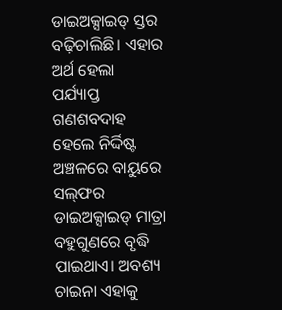ଡାଇଅକ୍ସାଇଡ୍‌ ସ୍ତର ବଢ଼ିଚାଲିଛି। ଏହାର ଅର୍ଥ ହେଲା ପର୍ଯ୍ୟାପ୍ତ ଗଣଶବଦାହ ହେଲେ ନିର୍ଦ୍ଦିଷ୍ଟ ଅଞ୍ଚଳରେ ବାୟୁରେ ସଲ୍‌ଫର ଡାଇଅକ୍ସାଇଡ୍‌ ମାତ୍ରା ବହୁଗୁଣରେ ବୃଦ୍ଧି ପାଇଥାଏ। ଅବଶ୍ୟ ଚାଇନା ଏହାକୁ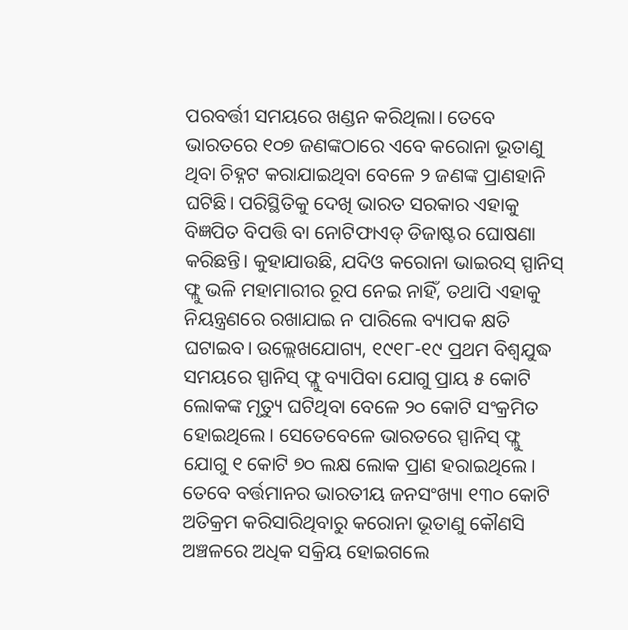ପରବର୍ତ୍ତୀ ସମୟରେ ଖଣ୍ଡନ କରିଥିଲା। ତେବେ ଭାରତରେ ୧୦୭ ଜଣଙ୍କଠାରେ ଏବେ କରୋନା ଭୂତାଣୁ ଥିବା ଚିହ୍ନଟ କରାଯାଇଥିବା ବେଳେ ୨ ଜଣଙ୍କ ପ୍ରାଣହାନି ଘଟିଛି। ପରିସ୍ଥିତିକୁ ଦେଖି ଭାରତ ସରକାର ଏହାକୁ ବିଜ୍ଞପିତ ବିପତ୍ତି ବା ନୋଟିଫାଏଡ୍‌ ଡିଜାଷ୍ଟର ଘୋଷଣା କରିଛନ୍ତି। କୁହାଯାଉଛି, ଯଦିଓ କରୋନା ଭାଇରସ୍‌ ସ୍ପାନିସ୍‌ ଫ୍ଲୁ ଭଳି ମହାମାରୀର ରୂପ ନେଇ ନାହିଁ, ତଥାପି ଏହାକୁ ନିୟନ୍ତ୍ରଣରେ ରଖାଯାଇ ନ ପାରିଲେ ବ୍ୟାପକ କ୍ଷତି ଘଟାଇବ। ଉଲ୍ଲେଖଯୋଗ୍ୟ, ୧୯୧୮-୧୯ ପ୍ରଥମ ବିଶ୍ୱଯୁଦ୍ଧ ସମୟରେ ସ୍ପାନିସ୍‌ ଫ୍ଲୁ ବ୍ୟାପିବା ଯୋଗୁ ପ୍ରାୟ ୫ କୋଟି ଲୋକଙ୍କ ମୃତ୍ୟୁ ଘଟିଥିବା ବେଳେ ୨୦ କୋଟି ସଂକ୍ରମିତ ହୋଇଥିଲେ। ସେତେବେଳେ ଭାରତରେ ସ୍ପାନିସ୍‌ ଫ୍ଲୁ ଯୋଗୁ ୧ କୋଟି ୭୦ ଲକ୍ଷ ଲୋକ ପ୍ରାଣ ହରାଇଥିଲେ। ତେବେ ବର୍ତ୍ତମାନର ଭାରତୀୟ ଜନସଂଖ୍ୟା ୧୩୦ କୋଟି ଅତିକ୍ରମ କରିସାରିଥିବାରୁ କରୋନା ଭୂତାଣୁ କୌଣସି ଅଞ୍ଚଳରେ ଅଧିକ ସକ୍ରିୟ ହୋଇଗଲେ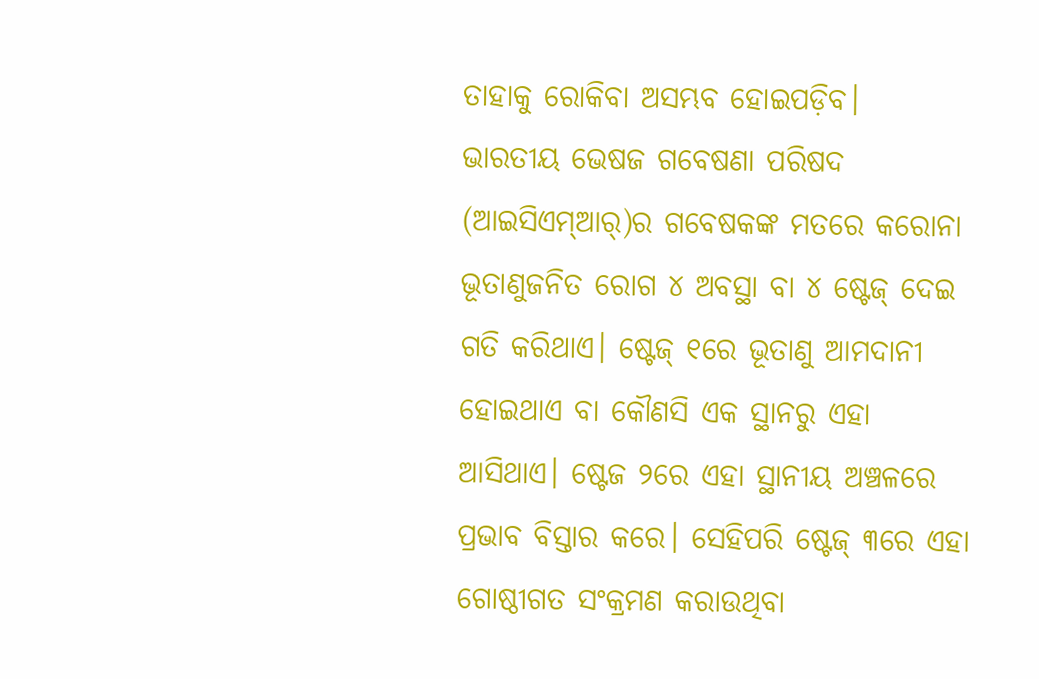ତାହାକୁ ରୋକିବା ଅସମ୍ଭବ ହୋଇପଡ଼ିବ।
ଭାରତୀୟ ଭେଷଜ ଗବେଷଣା ପରିଷଦ (ଆଇସିଏମ୍‌ଆର୍‌)ର ଗବେଷକଙ୍କ ମତରେ କରୋନା ଭୂତାଣୁଜନିତ ରୋଗ ୪ ଅବସ୍ଥା ବା ୪ ଷ୍ଟେଜ୍‌ ଦେଇ ଗତି କରିଥାଏ। ଷ୍ଟେଜ୍‌ ୧ରେ ଭୂତାଣୁ ଆମଦାନୀ ହୋଇଥାଏ ବା କୌଣସି ଏକ ସ୍ଥାନରୁ ଏହା ଆସିଥାଏ। ଷ୍ଟେଜ ୨ରେ ଏହା ସ୍ଥାନୀୟ ଅଞ୍ଚଳରେ ପ୍ରଭାବ ବିସ୍ତାର କରେ। ସେହିପରି ଷ୍ଟେଜ୍‌ ୩ରେ ଏହା ଗୋଷ୍ଠୀଗତ ସଂକ୍ରମଣ କରାଉଥିବା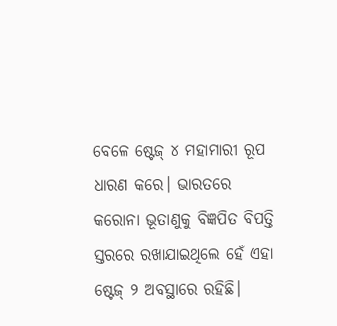ବେଳେ ଷ୍ଟେଜ୍‌ ୪ ମହାମାରୀ ରୂପ ଧାରଣ କରେ। ଭାରତରେ କରୋନା ଭୂତାଣୁକୁ ବିଜ୍ଞପିତ ବିପତ୍ତି ସ୍ତରରେ ରଖାଯାଇଥିଲେ ହେଁ ଏହା ଷ୍ଟେଜ୍‌ ୨ ଅବସ୍ଥାରେ ରହିଛି।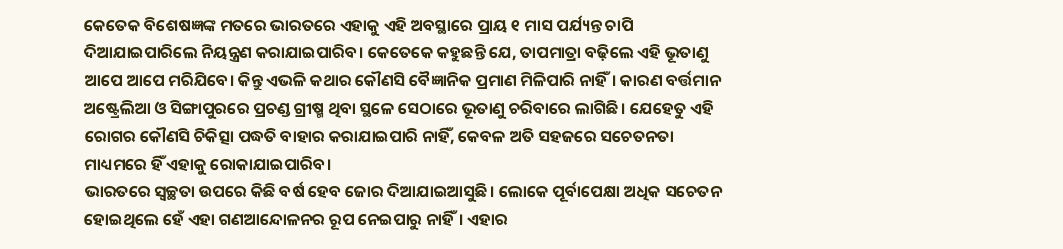କେତେକ ବିଶେଷଜ୍ଞଙ୍କ ମତରେ ଭାରତରେ ଏହାକୁ ଏହି ଅବସ୍ଥାରେ ପ୍ରାୟ ୧ ମାସ ପର୍ଯ୍ୟନ୍ତ ଚାପି ଦିଆଯାଇପାରିଲେ ନିୟନ୍ତ୍ରଣ କରାଯାଇପାରିବ। କେତେକେ କହୁଛନ୍ତି ଯେ, ତାପମାତ୍ରା ବଢ଼ିଲେ ଏହି ଭୂତାଣୁ ଆପେ ଆପେ ମରିଯିବେ। କିନ୍ତୁ ଏଭଳି କଥାର କୌଣସି ବୈଜ୍ଞାନିକ ପ୍ରମାଣ ମିଳିପାରି ନାହିଁ। କାରଣ ବର୍ତ୍ତମାନ ଅଷ୍ଟ୍ରେଲିଆ ଓ ସିଙ୍ଗାପୁରରେ ପ୍ରଚଣ୍ଡ ଗ୍ରୀଷ୍ମ ଥିବା ସ୍ଥଳେ ସେଠାରେ ଭୂତାଣୁ ଚରିବାରେ ଲାଗିଛି। ଯେହେତୁ ଏହି ରୋଗର କୌଣସି ଚିକିତ୍ସା ପଦ୍ଧତି ବାହାର କରାଯାଇପାରି ନାହିଁ, କେବଳ ଅତି ସହଜରେ ସଚେତନତା ମାଧ୍ୟମରେ ହିଁ ଏହାକୁ ରୋକାଯାଇପାରିବ।
ଭାରତରେ ସ୍ବଚ୍ଛତା ଉପରେ କିଛି ବର୍ଷ ହେବ ଜୋର ଦିଆଯାଇଆସୁଛି। ଲୋକେ ପୂର୍ବାପେକ୍ଷା ଅଧିକ ସଚେତନ ହୋଇଥିଲେ ହେଁ ଏହା ଗଣଆନ୍ଦୋଳନର ରୂପ ନେଇପାରୁ ନାହିଁ। ଏହାର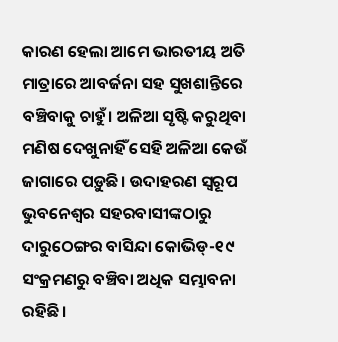କାରଣ ହେଲା ଆମେ ଭାରତୀୟ ଅତି ମାତ୍ରାରେ ଆବର୍ଜନା ସହ ସୁଖଶାନ୍ତିରେ ବଞ୍ଚିବାକୁ ଚାହୁଁ। ଅଳିଆ ସୃଷ୍ଟି କରୁଥିବା ମଣିଷ ଦେଖୁନାହିଁ ସେହି ଅଳିଆ କେଉଁ ଜାଗାରେ ପଡ଼ୁଛି। ଉଦାହରଣ ସ୍ବରୂପ ଭୁବନେଶ୍ୱର ସହରବାସୀଙ୍କଠାରୁ ଦାରୁଠେଙ୍ଗର ବାସିନ୍ଦା କୋଭିଡ୍‌-୧୯ ସଂକ୍ରମଣରୁ ବଞ୍ଚିବା ଅଧିକ ସମ୍ଭାବନା ରହିଛି।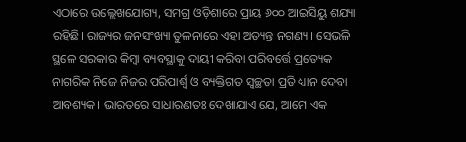ଏଠାରେ ଉଲ୍ଲେଖଯୋଗ୍ୟ, ସମଗ୍ର ଓଡ଼ିଶାରେ ପ୍ରାୟ ୬୦୦ ଆଇସିୟୁ ଶଯ୍ୟା ରହିଛି। ରାଜ୍ୟର ଜନସଂଖ୍ୟା ତୁଳନାରେ ଏହା ଅତ୍ୟନ୍ତ ନଗଣ୍ୟ। ସେଭଳି ସ୍ଥଳେ ସରକାର କିମ୍ବା ବ୍ୟବସ୍ଥାକୁ ଦାୟୀ କରିବା ପରିବର୍ତ୍ତେ ପ୍ରତ୍ୟେକ ନାଗରିକ ନିଜେ ନିଜର ପରିପାର୍ଶ୍ୱ ଓ ବ୍ୟକ୍ତିଗତ ସ୍ବଚ୍ଛତା ପ୍ରତି ଧ୍ୟାନ ଦେବା ଆବଶ୍ୟକ। ଭାରତରେ ସାଧାରଣତଃ ଦେଖାଯାଏ ଯେ, ଆମେ ଏକ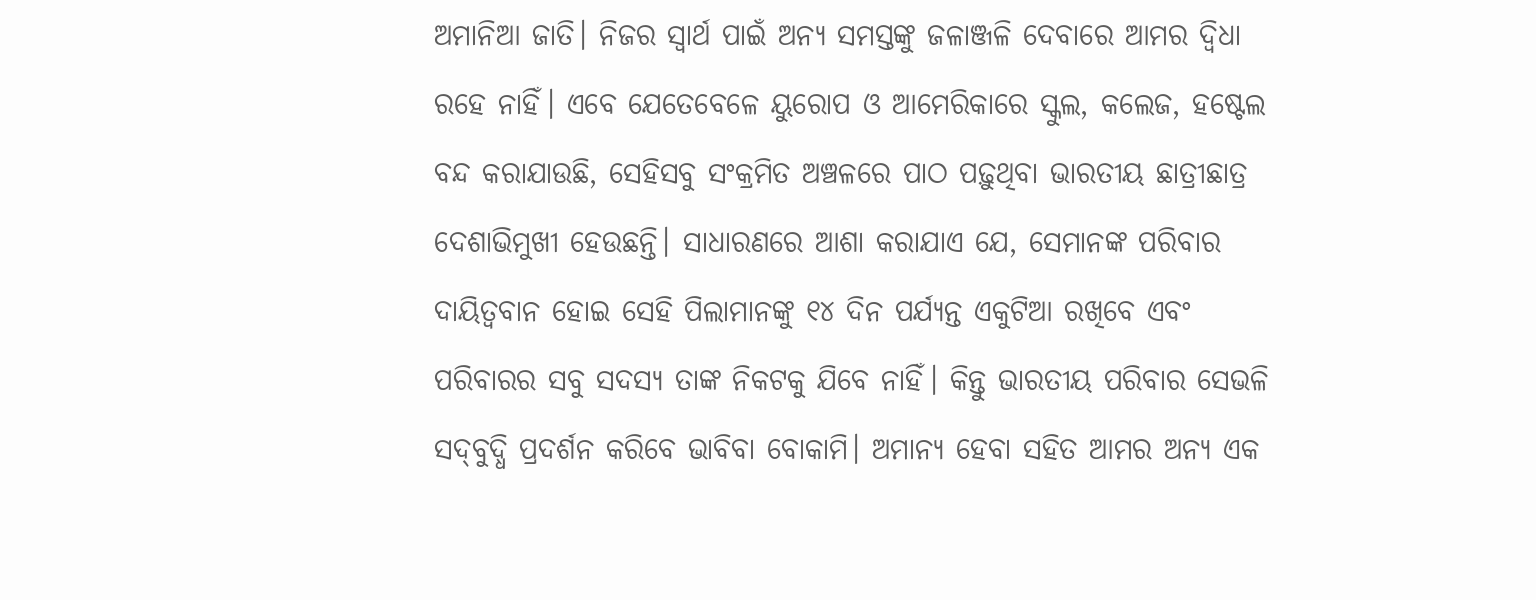ଅମାନିଆ ଜାତି। ନିଜର ସ୍ବାର୍ଥ ପାଇଁ ଅନ୍ୟ ସମସ୍ତଙ୍କୁ ଜଳାଞ୍ଜଳି ଦେବାରେ ଆମର ଦ୍ୱିଧା ରହେ ନାହିଁ। ଏବେ ଯେତେବେଳେ ୟୁରୋପ ଓ ଆମେରିକାରେ ସ୍କୁଲ, କଲେଜ, ହଷ୍ଟେଲ ବନ୍ଦ କରାଯାଉଛି, ସେହିସବୁ ସଂକ୍ରମିତ ଅଞ୍ଚଳରେ ପାଠ ପଢ଼ୁଥିବା ଭାରତୀୟ ଛାତ୍ରୀଛାତ୍ର ଦେଶାଭିମୁଖୀ ହେଉଛନ୍ତି। ସାଧାରଣରେ ଆଶା କରାଯାଏ ଯେ, ସେମାନଙ୍କ ପରିବାର ଦାୟିତ୍ୱବାନ ହୋଇ ସେହି ପିଲାମାନଙ୍କୁ ୧୪ ଦିନ ପର୍ଯ୍ୟନ୍ତ ଏକୁଟିଆ ରଖିବେ ଏବଂ ପରିବାରର ସବୁ ସଦସ୍ୟ ତାଙ୍କ ନିକଟକୁ ଯିବେ ନାହିଁ। କିନ୍ତୁ ଭାରତୀୟ ପରିବାର ସେଭଳି ସଦ୍‌ବୁଦ୍ଧି ପ୍ରଦର୍ଶନ କରିବେ ଭାବିବା ବୋକାମି। ଅମାନ୍ୟ ହେବା ସହିତ ଆମର ଅନ୍ୟ ଏକ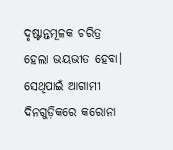ଦୃଷ୍ଟାନ୍ତମୂଳକ ଚରିତ୍ର ହେଲା ଭୟଭୀତ ହେବା। ସେଥିପାଇଁ ଆଗାମୀ ଦିନଗୁଡ଼ିକରେ କରୋନା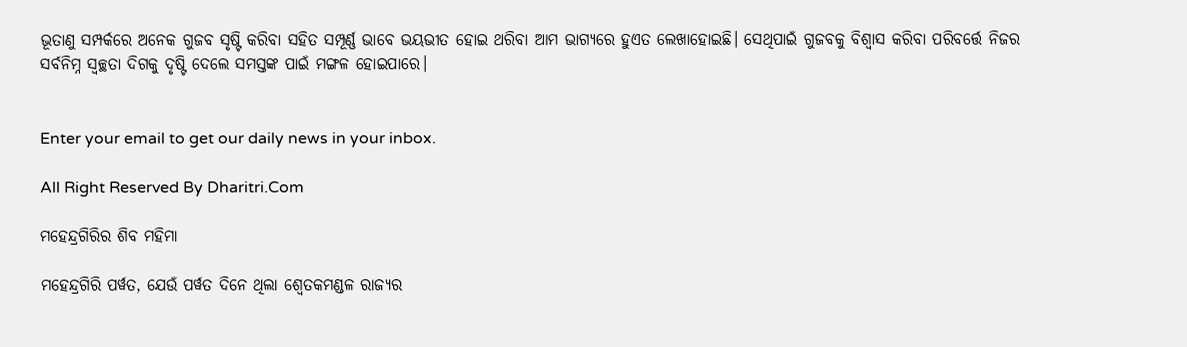ଭୂତାଣୁ ସମ୍ପର୍କରେ ଅନେକ ଗୁଜବ ସୃଷ୍ଟି କରିବା ସହିତ ସମ୍ପୂର୍ଣ୍ଣ ଭାବେ ଭୟଭୀତ ହୋଇ ଥରିବା ଆମ ଭାଗ୍ୟରେ ହୁଏତ ଲେଖାହୋଇଛି। ସେଥିପାଇଁ ଗୁଜବକୁ ବିଶ୍ୱାସ କରିବା ପରିବର୍ତ୍ତେ ନିଜର ସର୍ବନିମ୍ନ ସ୍ବଚ୍ଛତା ଦିଗକୁ ଦୃଷ୍ଟି ଦେଲେ ସମସ୍ତଙ୍କ ପାଇଁ ମଙ୍ଗଳ ହୋଇପାରେ।


Enter your email to get our daily news in your inbox.

All Right Reserved By Dharitri.Com

ମହେନ୍ଦ୍ରଗିରିର ଶିବ ମହିମା

ମହେନ୍ଦ୍ରଗିରି ପର୍ୱତ, ଯେଉଁ ପର୍ୱତ ଦିନେ ଥିଲା ଶ୍ୱେତକମଣ୍ଡଳ ରାଜ୍ୟର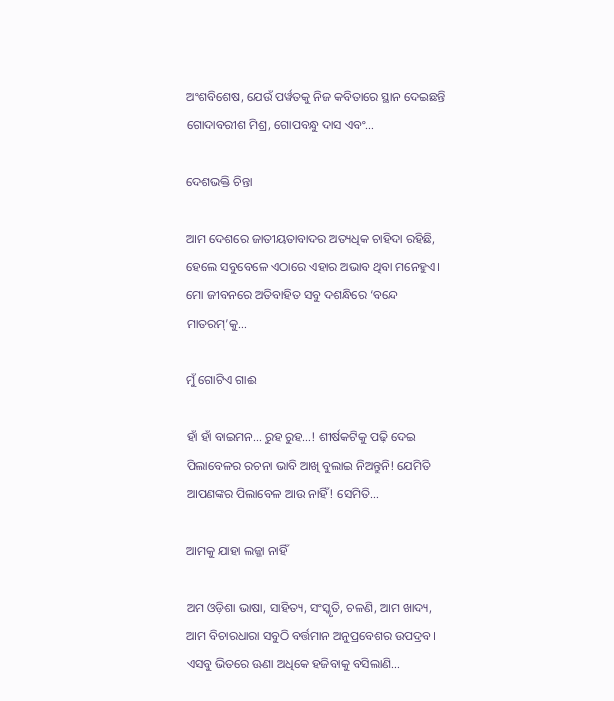ଅଂଶବିଶେଷ, ଯେଉଁ ପର୍ୱତକୁ ନିଜ କବିତାରେ ସ୍ଥାନ ଦେଇଛନ୍ତି ଗୋଦାବରୀଶ ମିଶ୍ର, ଗୋପବନ୍ଧୁ ଦାସ ଏବଂ…

ଦେଶଭକ୍ତି ଚିନ୍ତା

ଆମ ଦେଶରେ ଜାତୀୟତାବାଦର ଅତ୍ୟଧିକ ଚାହିଦା ରହିଛି, ହେଲେ ସବୁବେଳେ ଏଠାରେ ଏହାର ଅଭାବ ଥିବା ମନେହୁଏ। ମୋ ଜୀବନରେ ଅତିବାହିତ ସବୁ ଦଶନ୍ଧିରେ ‘ବନ୍ଦେ ମାତରମ୍‌’କୁ…

ମୁଁ ଗୋଟିଏ ଗାଈ

ହାଁ ହାଁ ବାଇମନ… ରୁହ ରୁହ…! ଶୀର୍ଷକଟିକୁ ପଢ଼ି ଦେଇ ପିଲାବେଳର ରଚନା ଭାବି ଆଖି ବୁଲାଇ ନିଅନ୍ତୁନି! ଯେମିତି ଆପଣଙ୍କର ପିଲାବେଳ ଆଉ ନାହିଁ! ସେମିତି…

ଆମକୁ ଯାହା ଲଜ୍ଜା ନାହିଁ

ଅମ ଓଡ଼ିଶା ଭାଷା, ସାହିତ୍ୟ, ସଂସ୍କୃତି, ଚଳଣି, ଆମ ଖାଦ୍ୟ, ଆମ ବିଚାରଧାରା ସବୁଠି ବର୍ତ୍ତମାନ ଅନୁପ୍ରବେଶର ଉପଦ୍ରବ। ଏସବୁ ଭିତରେ ଊଣା ଅଧିକେ ହଜିବାକୁ ବସିଲାଣି…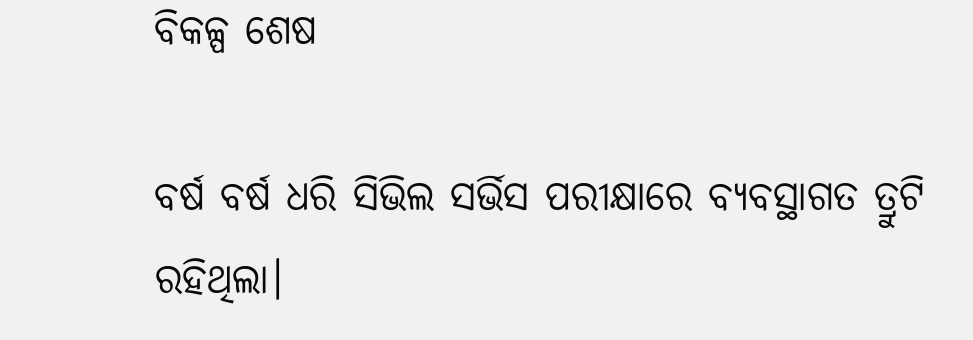ବିକଳ୍ପ ଶେଷ

ବର୍ଷ ବର୍ଷ ଧରି ସିଭିଲ ସର୍ଭିସ ପରୀକ୍ଷାରେ ବ୍ୟବସ୍ଥାଗତ ତ୍ରୁଟି ରହିଥିଲା।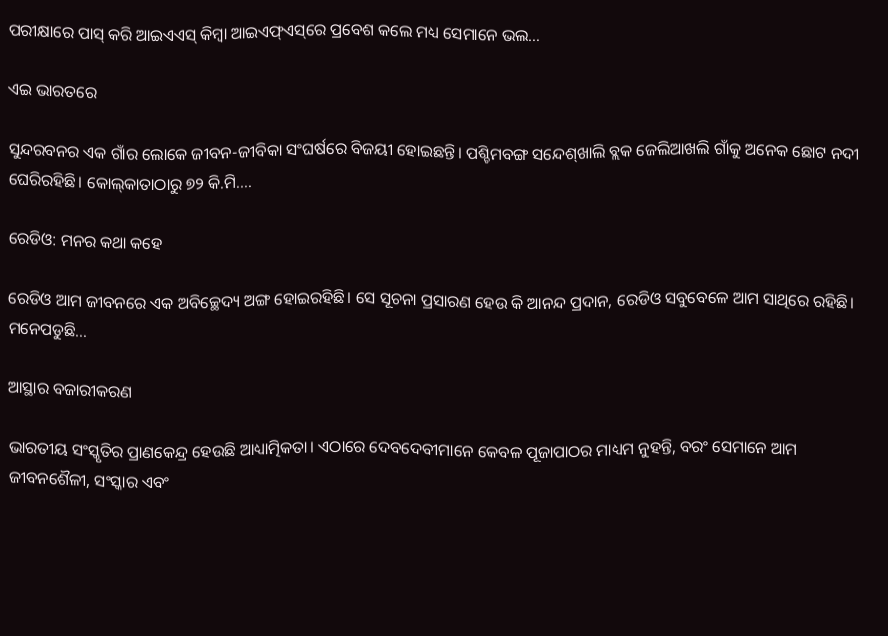ପରୀକ୍ଷାରେ ପାସ୍‌ କରି ଆଇଏଏସ୍‌ କିମ୍ବା ଆଇଏଫ୍‌ଏସ୍‌ରେ ପ୍ରବେଶ କଲେ ମଧ୍ୟ ସେମାନେ ଭଲ…

ଏଇ ଭାରତରେ

ସୁନ୍ଦରବନର ଏକ ଗାଁର ଲୋକେ ଜୀବନ-ଜୀବିକା ସଂଘର୍ଷରେ ବିଜୟୀ ହୋଇଛନ୍ତି। ପଶ୍ଚିମବଙ୍ଗ ସନ୍ଦେଶ୍‌ଖାଲି ବ୍ଲକ ଜେଲିଆଖଲି ଗାଁକୁ ଅନେକ ଛୋଟ ନଦୀ ଘେରିରହିଛି। କୋଲ୍‌କାତାଠାରୁ ୭୨ କି.ମି.…

ରେଡିଓ: ମନର କଥା କହେ

ରେଡିଓ ଆମ ଜୀବନରେ ଏକ ଅବିଚ୍ଛେଦ୍ୟ ଅଙ୍ଗ ହୋଇରହିଛି। ସେ ସୂଚନା ପ୍ରସାରଣ ହେଉ କି ଆନନ୍ଦ ପ୍ରଦାନ, ରେଡିଓ ସବୁବେଳେ ଆମ ସାଥିରେ ରହିଛି। ମନେପଡୁଛି…

ଆସ୍ଥାର ବଜାରୀକରଣ

ଭାରତୀୟ ସଂସ୍କୃତିର ପ୍ରାଣକେନ୍ଦ୍ର ହେଉଛି ଆଧ୍ୟାତ୍ମିକତା। ଏଠାରେ ଦେବଦେବୀମାନେ କେବଳ ପୂଜାପାଠର ମାଧ୍ୟମ ନୁହନ୍ତି, ବରଂ ସେମାନେ ଆମ ଜୀବନଶୈଳୀ, ସଂସ୍କାର ଏବଂ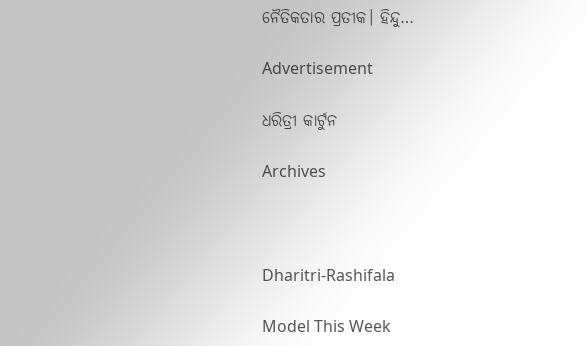ନୈତିକତାର ପ୍ରତୀକ। ହିନ୍ଦୁ…

Advertisement

ଧରିତ୍ରୀ କାର୍ଟୁନ

Archives



Dharitri-Rashifala

Model This Week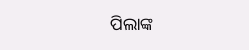ପିଲାଙ୍କ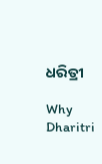ଧରିତ୍ରୀ

Why Dharitri